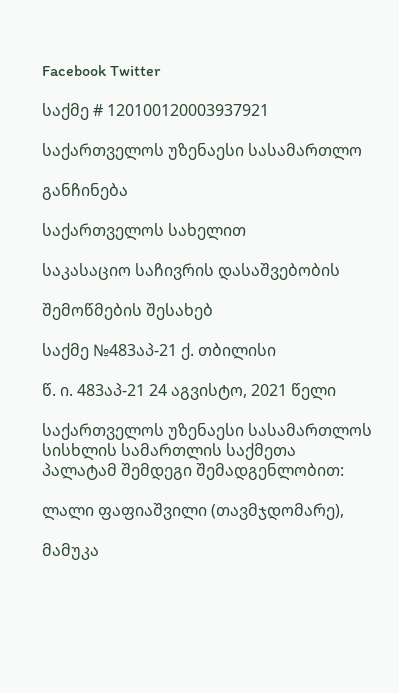Facebook Twitter

საქმე # 120100120003937921

საქართველოს უზენაესი სასამართლო

განჩინება

საქართველოს სახელით

საკასაციო საჩივრის დასაშვებობის

შემოწმების შესახებ

საქმე №483აპ-21 ქ. თბილისი

წ. ი. 483აპ-21 24 აგვისტო, 2021 წელი

საქართველოს უზენაესი სასამართლოს სისხლის სამართლის საქმეთა პალატამ შემდეგი შემადგენლობით:

ლალი ფაფიაშვილი (თავმჯდომარე),

მამუკა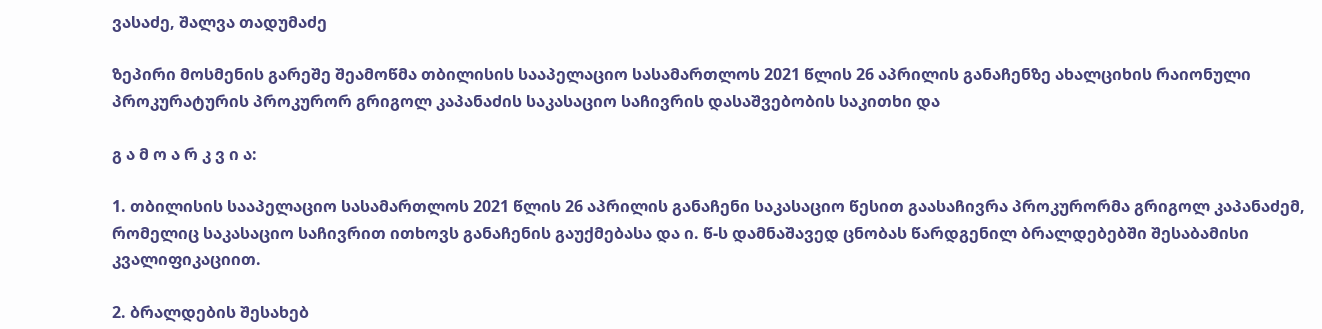ვასაძე, შალვა თადუმაძე

ზეპირი მოსმენის გარეშე შეამოწმა თბილისის სააპელაციო სასამართლოს 2021 წლის 26 აპრილის განაჩენზე ახალციხის რაიონული პროკურატურის პროკურორ გრიგოლ კაპანაძის საკასაციო საჩივრის დასაშვებობის საკითხი და

გ ა მ ო ა რ კ ვ ი ა:

1. თბილისის სააპელაციო სასამართლოს 2021 წლის 26 აპრილის განაჩენი საკასაციო წესით გაასაჩივრა პროკურორმა გრიგოლ კაპანაძემ, რომელიც საკასაციო საჩივრით ითხოვს განაჩენის გაუქმებასა და ი. წ-ს დამნაშავედ ცნობას წარდგენილ ბრალდებებში შესაბამისი კვალიფიკაციით.

2. ბრალდების შესახებ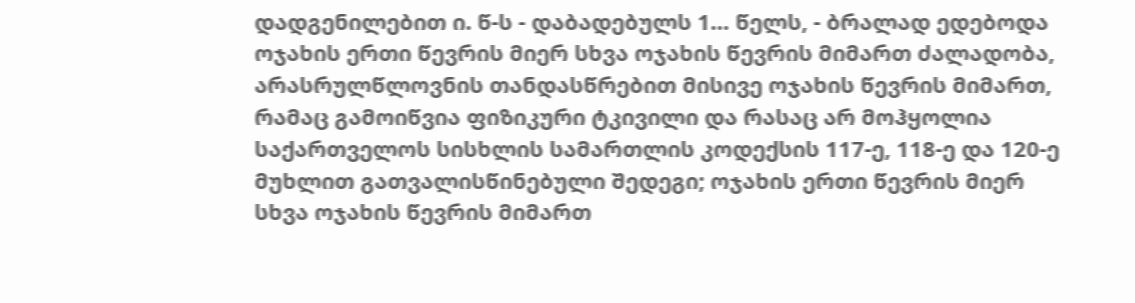დადგენილებით ი. წ-ს - დაბადებულს 1… წელს, - ბრალად ედებოდა ოჯახის ერთი წევრის მიერ სხვა ოჯახის წევრის მიმართ ძალადობა, არასრულწლოვნის თანდასწრებით მისივე ოჯახის წევრის მიმართ, რამაც გამოიწვია ფიზიკური ტკივილი და რასაც არ მოჰყოლია საქართველოს სისხლის სამართლის კოდექსის 117-ე, 118-ე და 120-ე მუხლით გათვალისწინებული შედეგი; ოჯახის ერთი წევრის მიერ სხვა ოჯახის წევრის მიმართ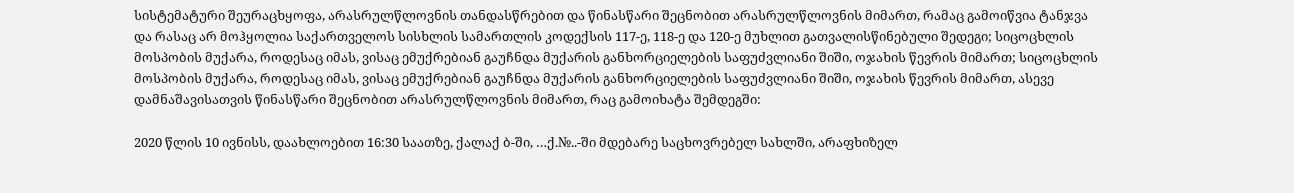სისტემატური შეურაცხყოფა, არასრულწლოვნის თანდასწრებით და წინასწარი შეცნობით არასრულწლოვნის მიმართ, რამაც გამოიწვია ტანჯვა და რასაც არ მოჰყოლია საქართველოს სისხლის სამართლის კოდექსის 117-ე, 118-ე და 120-ე მუხლით გათვალისწინებული შედეგი; სიცოცხლის მოსპობის მუქარა, როდესაც იმას, ვისაც ემუქრებიან გაუჩნდა მუქარის განხორციელების საფუძვლიანი შიში, ოჯახის წევრის მიმართ; სიცოცხლის მოსპობის მუქარა, როდესაც იმას, ვისაც ემუქრებიან გაუჩნდა მუქარის განხორციელების საფუძვლიანი შიში, ოჯახის წევრის მიმართ, ასევე დამნაშავისათვის წინასწარი შეცნობით არასრულწლოვნის მიმართ, რაც გამოიხატა შემდეგში:

2020 წლის 10 ივნისს, დაახლოებით 16:30 საათზე, ქალაქ ბ-ში, …ქ.№..-ში მდებარე საცხოვრებელ სახლში, არაფხიზელ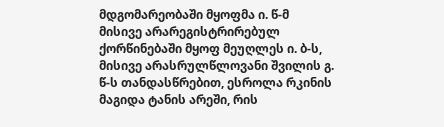მდგომარეობაში მყოფმა ი. წ-მ მისივე არარეგისტრირებულ ქორწინებაში მყოფ მეუღლეს ი. ბ-ს, მისივე არასრულწლოვანი შვილის გ. წ-ს თანდასწრებით, ესროლა რკინის მაგიდა ტანის არეში, რის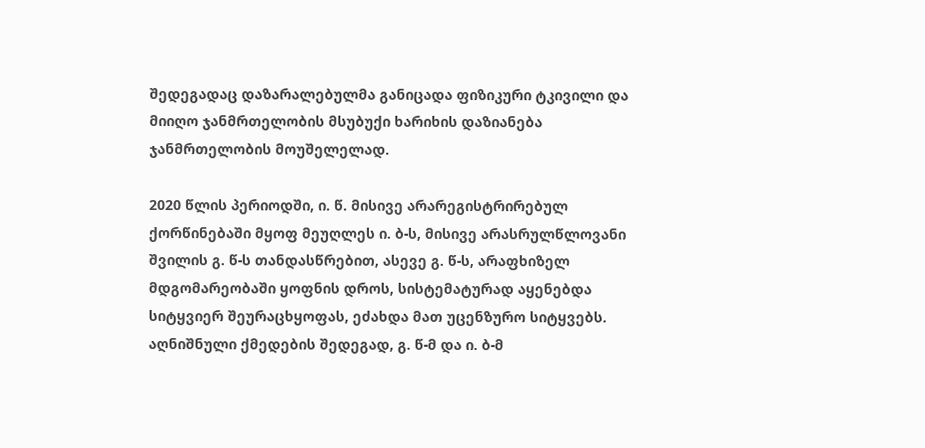შედეგადაც დაზარალებულმა განიცადა ფიზიკური ტკივილი და მიიღო ჯანმრთელობის მსუბუქი ხარიხის დაზიანება ჯანმრთელობის მოუშელელად.

2020 წლის პერიოდში, ი. წ. მისივე არარეგისტრირებულ ქორწინებაში მყოფ მეუღლეს ი. ბ-ს, მისივე არასრულწლოვანი შვილის გ. წ-ს თანდასწრებით, ასევე გ. წ-ს, არაფხიზელ მდგომარეობაში ყოფნის დროს, სისტემატურად აყენებდა სიტყვიერ შეურაცხყოფას, ეძახდა მათ უცენზურო სიტყვებს. აღნიშნული ქმედების შედეგად, გ. წ-მ და ი. ბ-მ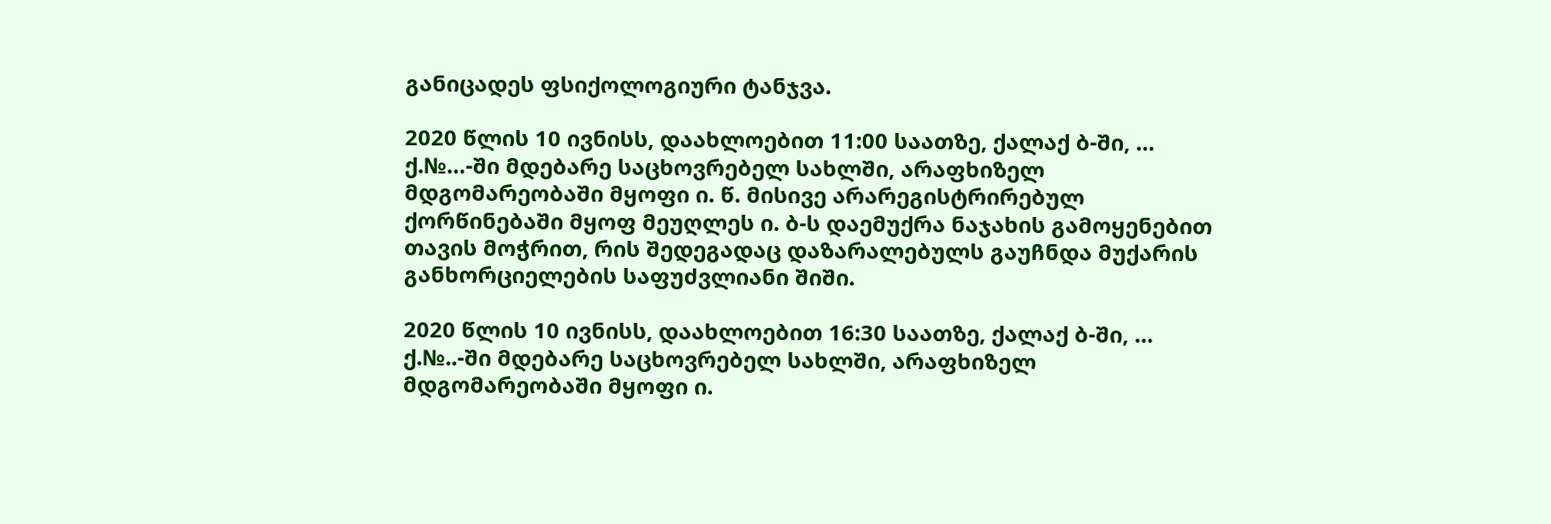განიცადეს ფსიქოლოგიური ტანჯვა.

2020 წლის 10 ივნისს, დაახლოებით 11:00 საათზე, ქალაქ ბ-ში, … ქ.№…-ში მდებარე საცხოვრებელ სახლში, არაფხიზელ მდგომარეობაში მყოფი ი. წ. მისივე არარეგისტრირებულ ქორწინებაში მყოფ მეუღლეს ი. ბ-ს დაემუქრა ნაჯახის გამოყენებით თავის მოჭრით, რის შედეგადაც დაზარალებულს გაუჩნდა მუქარის განხორციელების საფუძვლიანი შიში.

2020 წლის 10 ივნისს, დაახლოებით 16:30 საათზე, ქალაქ ბ-ში, … ქ.№..-ში მდებარე საცხოვრებელ სახლში, არაფხიზელ მდგომარეობაში მყოფი ი.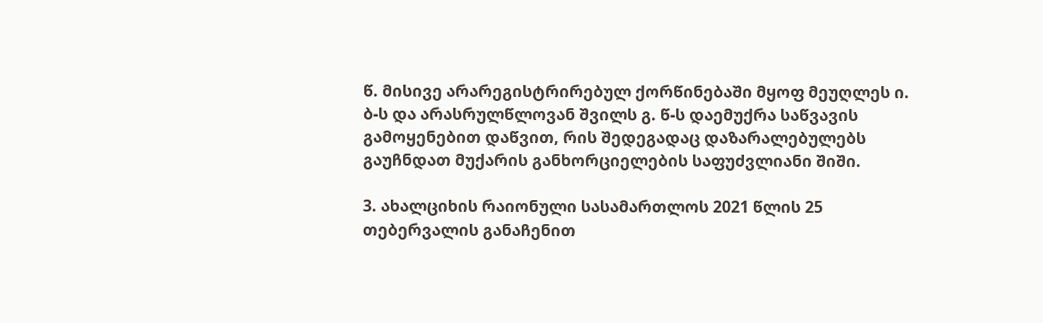წ. მისივე არარეგისტრირებულ ქორწინებაში მყოფ მეუღლეს ი. ბ-ს და არასრულწლოვან შვილს გ. წ-ს დაემუქრა საწვავის გამოყენებით დაწვით, რის შედეგადაც დაზარალებულებს გაუჩნდათ მუქარის განხორციელების საფუძვლიანი შიში.

3. ახალციხის რაიონული სასამართლოს 2021 წლის 25 თებერვალის განაჩენით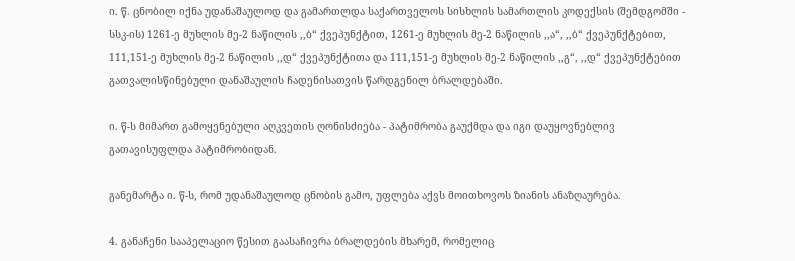ი. წ. ცნობილ იქნა უდანაშაულოდ და გამართლდა საქართველოს სისხლის სამართლის კოდექსის (შემდგომში - სსკ-ის) 1261-ე მუხლის მე-2 ნაწილის ,,ბ“ ქვეპუნქტით, 1261-ე მუხლის მე-2 ნაწილის ,,ა“, ,,ბ“ ქვეპუნქტებით, 111,151-ე მუხლის მე-2 ნაწილის ,,დ“ ქვეპუნქტითა და 111,151-ე მუხლის მე-2 ნაწილის ,,გ“, ,,დ“ ქვეპუნქტებით გათვალისწინებული დანაშაულის ჩადენისათვის წარდგენილ ბრალდებაში.

ი. წ-ს მიმართ გამოყენებული აღკვეთის ღონისძიება - პატიმრობა გაუქმდა და იგი დაუყოვნებლივ გათავისუფლდა პატიმრობიდან.

განემარტა ი. წ-ს, რომ უდანაშაულოდ ცნობის გამო, უფლება აქვს მოითხოვოს ზიანის ანაზღაურება.

4. განაჩენი სააპელაციო წესით გაასაჩივრა ბრალდების მხარემ, რომელიც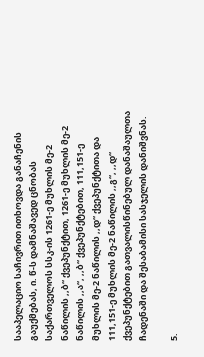სააპელაციო საჩივრით ითხოვდა განაჩენის გაუქმებას, ი. წ-ს დამნაშავედ ცნობას საქართველოს სსკ-ის 1261-ე მუხლის მე-2 ნაწილის ,,ბ“ ქვეპუნქტით, 1261-ე მუხლის მე-2 ნაწილის ,,ა“, ,,ბ“ ქვეპუნქტებით, 111,151-ე მუხლის მე-2 ნაწილის ,,დ“ ქვეპუნქტითა და 111,151-ე მუხლის მე-2 ნაწილის ,,გ“, ,,დ“ ქვეპუნქტებით გათვალისწინებულ დანაშაულთა ჩადენაში და შესაბამისი სასჯელის დანიშვნას.

5.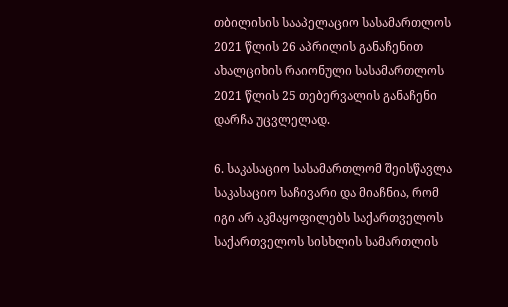თბილისის სააპელაციო სასამართლოს 2021 წლის 26 აპრილის განაჩენით ახალციხის რაიონული სასამართლოს 2021 წლის 25 თებერვალის განაჩენი დარჩა უცვლელად.

6. საკასაციო სასამართლომ შეისწავლა საკასაციო საჩივარი და მიაჩნია, რომ იგი არ აკმაყოფილებს საქართველოს საქართველოს სისხლის სამართლის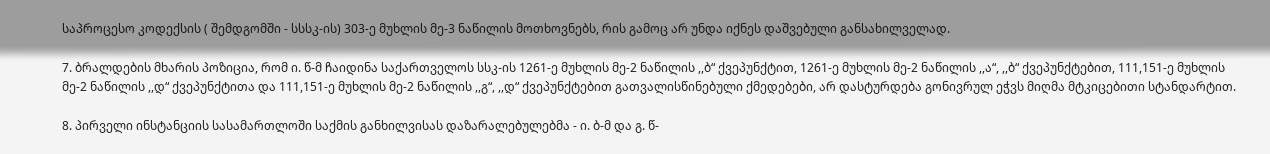საპროცესო კოდექსის ( შემდგომში - სსსკ-ის) 303-ე მუხლის მე-3 ნაწილის მოთხოვნებს, რის გამოც არ უნდა იქნეს დაშვებული განსახილველად.

7. ბრალდების მხარის პოზიცია, რომ ი. წ-მ ჩაიდინა საქართველოს სსკ-ის 1261-ე მუხლის მე-2 ნაწილის ,,ბ“ ქვეპუნქტით, 1261-ე მუხლის მე-2 ნაწილის ,,ა“, ,,ბ“ ქვეპუნქტებით, 111,151-ე მუხლის მე-2 ნაწილის ,,დ“ ქვეპუნქტითა და 111,151-ე მუხლის მე-2 ნაწილის ,,გ“, ,,დ“ ქვეპუნქტებით გათვალისწინებული ქმედებები, არ დასტურდება გონივრულ ეჭვს მიღმა მტკიცებითი სტანდარტით.

8. პირველი ინსტანციის სასამართლოში საქმის განხილვისას დაზარალებულებმა - ი. ბ-მ და გ. წ-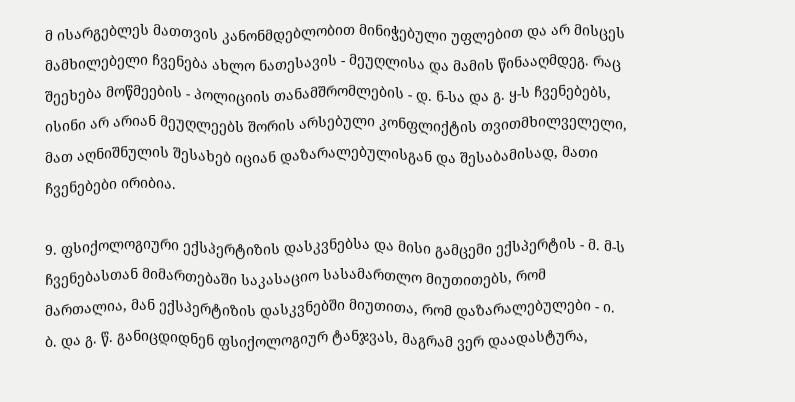მ ისარგებლეს მათთვის კანონმდებლობით მინიჭებული უფლებით და არ მისცეს მამხილებელი ჩვენება ახლო ნათესავის - მეუღლისა და მამის წინააღმდეგ. რაც შეეხება მოწმეების - პოლიციის თანამშრომლების - დ. ნ-სა და გ. ყ-ს ჩვენებებს, ისინი არ არიან მეუღლეებს შორის არსებული კონფლიქტის თვითმხილველელი, მათ აღნიშნულის შესახებ იციან დაზარალებულისგან და შესაბამისად, მათი ჩვენებები ირიბია.

9. ფსიქოლოგიური ექსპერტიზის დასკვნებსა და მისი გამცემი ექსპერტის - მ. მ-ს ჩვენებასთან მიმართებაში საკასაციო სასამართლო მიუთითებს, რომ მართალია, მან ექსპერტიზის დასკვნებში მიუთითა, რომ დაზარალებულები - ი. ბ. და გ. წ. განიცდიდნენ ფსიქოლოგიურ ტანჯვას, მაგრამ ვერ დაადასტურა,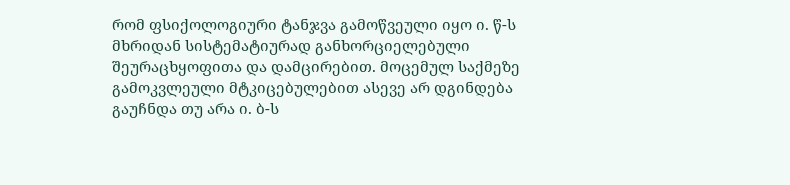რომ ფსიქოლოგიური ტანჯვა გამოწვეული იყო ი. წ-ს მხრიდან სისტემატიურად განხორციელებული შეურაცხყოფითა და დამცირებით. მოცემულ საქმეზე გამოკვლეული მტკიცებულებით ასევე არ დგინდება გაუჩნდა თუ არა ი. ბ-ს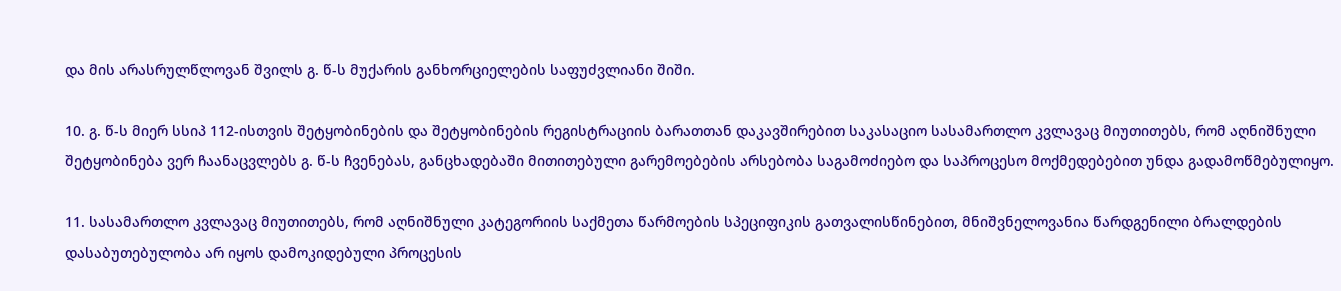და მის არასრულწლოვან შვილს გ. წ-ს მუქარის განხორციელების საფუძვლიანი შიში.

10. გ. წ-ს მიერ სსიპ 112-ისთვის შეტყობინების და შეტყობინების რეგისტრაციის ბარათთან დაკავშირებით საკასაციო სასამართლო კვლავაც მიუთითებს, რომ აღნიშნული შეტყობინება ვერ ჩაანაცვლებს გ. წ-ს ჩვენებას, განცხადებაში მითითებული გარემოებების არსებობა საგამოძიებო და საპროცესო მოქმედებებით უნდა გადამოწმებულიყო.

11. სასამართლო კვლავაც მიუთითებს, რომ აღნიშნული კატეგორიის საქმეთა წარმოების სპეციფიკის გათვალისწინებით, მნიშვნელოვანია წარდგენილი ბრალდების დასაბუთებულობა არ იყოს დამოკიდებული პროცესის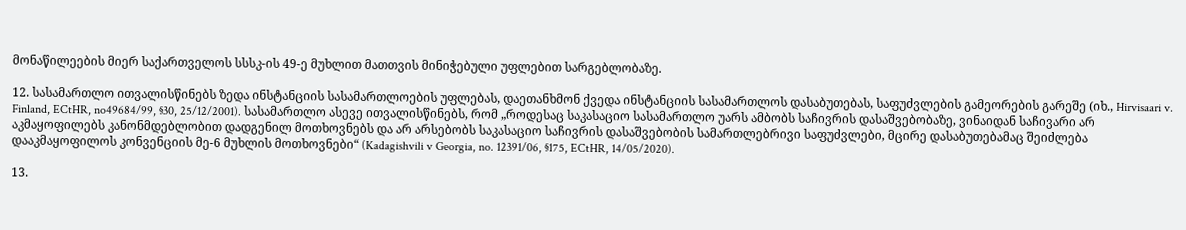მონაწილეების მიერ საქართველოს სსსკ-ის 49-ე მუხლით მათთვის მინიჭებული უფლებით სარგებლობაზე.

12. სასამართლო ითვალისწინებს ზედა ინსტანციის სასამართლოების უფლებას, დაეთანხმონ ქვედა ინსტანციის სასამართლოს დასაბუთებას, საფუძვლების გამეორების გარეშე (იხ., Hirvisaari v. Finland, ECtHR, no49684/99, §30, 25/12/2001). სასამართლო ასევე ითვალისწინებს, რომ „როდესაც საკასაციო სასამართლო უარს ამბობს საჩივრის დასაშვებობაზე, ვინაიდან საჩივარი არ აკმაყოფილებს კანონმდებლობით დადგენილ მოთხოვნებს და არ არსებობს საკასაციო საჩივრის დასაშვებობის სამართლებრივი საფუძვლები, მცირე დასაბუთებამაც შეიძლება დააკმაყოფილოს კონვენციის მე-6 მუხლის მოთხოვნები“ (Kadagishvili v Georgia, no. 12391/06, §175, ECtHR, 14/05/2020).

13.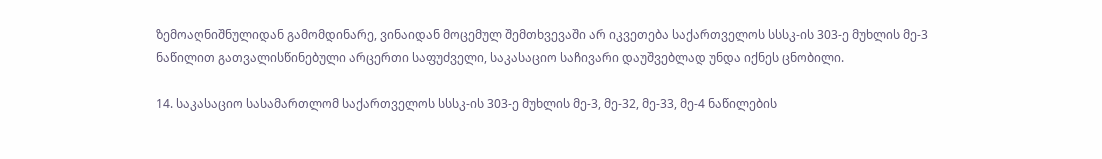ზემოაღნიშნულიდან გამომდინარე, ვინაიდან მოცემულ შემთხვევაში არ იკვეთება საქართველოს სსსკ-ის 303-ე მუხლის მე-3 ნაწილით გათვალისწინებული არცერთი საფუძველი, საკასაციო საჩივარი დაუშვებლად უნდა იქნეს ცნობილი.

14. საკასაციო სასამართლომ საქართველოს სსსკ-ის 303-ე მუხლის მე-3, მე-32, მე-33, მე-4 ნაწილების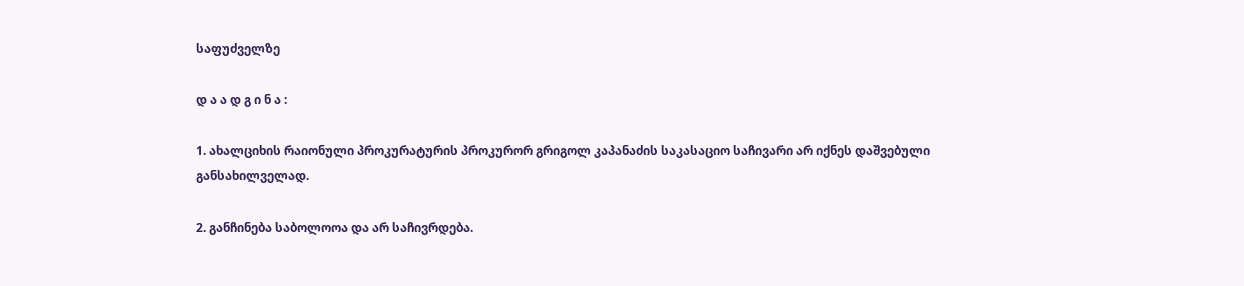საფუძველზე

დ ა ა დ გ ი ნ ა :

1. ახალციხის რაიონული პროკურატურის პროკურორ გრიგოლ კაპანაძის საკასაციო საჩივარი არ იქნეს დაშვებული განსახილველად.

2. განჩინება საბოლოოა და არ საჩივრდება.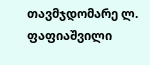თავმჯდომარე ლ. ფაფიაშვილი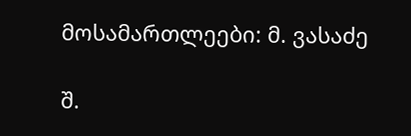მოსამართლეები: მ. ვასაძე

შ.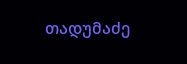თადუმაძე